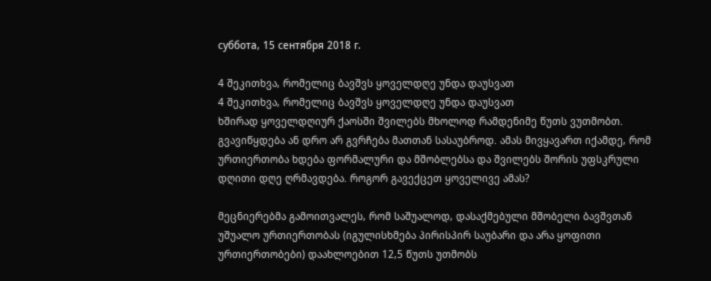суббота, 15 сентября 2018 г.

4 შეკითხვა, რომელიც ბავშვს ყოველდღე უნდა დაუსვათ
4 შეკითხვა, რომელიც ბავშვს ყოველდღე უნდა დაუსვათ
ხშირად ყოველდღიურ ქაოსში შვილებს მხოლოდ რამდენიმე წუთს ვუთმობთ. გვავიწყდება ან დრო არ გვრჩება მათთან სასაუბროდ. ამას მივყავართ იქამდე, რომ ურთიერთობა ხდება ფორმალური და მშობლებსა და შვილებს შორის უფსკრული დღითი დღე ღრმავდება. როგორ გავექცეთ ყოველივე ამას?

მეცნიერებმა გამოითვალეს, რომ საშუალოდ, დასაქმებული მშობელი ბავშვთან უშუალო ურთიერთობას (იგულისხმება პირისპირ საუბარი და არა ყოფითი ურთიერთობები) დაახლოებით 12,5 წუთს უთმობს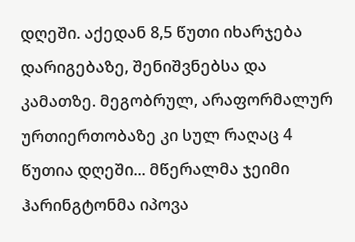დღეში. აქედან 8,5 წუთი იხარჯება დარიგებაზე, შენიშვნებსა და კამათზე. მეგობრულ, არაფორმალურ ურთიერთობაზე კი სულ რაღაც 4 წუთია დღეში... მწერალმა ჯეიმი ჰარინგტონმა იპოვა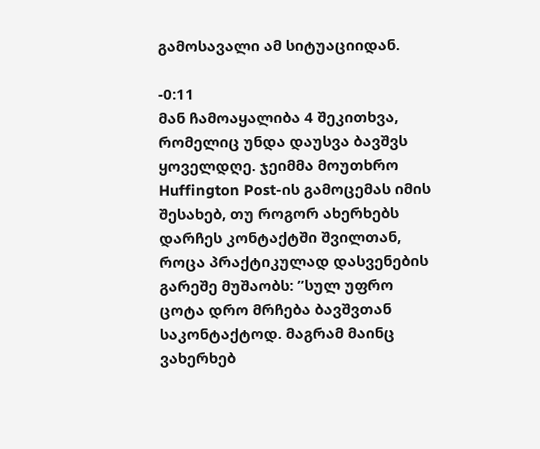გამოსავალი ამ სიტუაციიდან.

-0:11
მან ჩამოაყალიბა 4 შეკითხვა, რომელიც უნდა დაუსვა ბავშვს ყოველდღე. ჯეიმმა მოუთხრო Huffington Post-ის გამოცემას იმის შესახებ, თუ როგორ ახერხებს დარჩეს კონტაქტში შვილთან, როცა პრაქტიკულად დასვენების გარეშე მუშაობს: ”სულ უფრო ცოტა დრო მრჩება ბავშვთან საკონტაქტოდ. მაგრამ მაინც ვახერხებ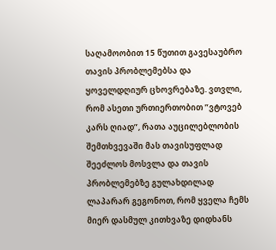საღამოობით 15 წუთით გავესაუბრო თავის პრობლემებსა და ყოველდღიურ ცხოვრებაზე. ვთვლი, რომ ასეთი ურთიერთობით ”ვტოვებ კარს ღიად”, რათა აუცილებლობის შემთხვევაში მას თავისუფლად შეეძლოს მოსვლა და თავის პრობლემებზე გულახდილად ლაპარარ გეგონოთ, რომ ყველა ჩემს მიერ დასმულ კითხვაზე დიდხანს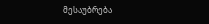მესაუბრება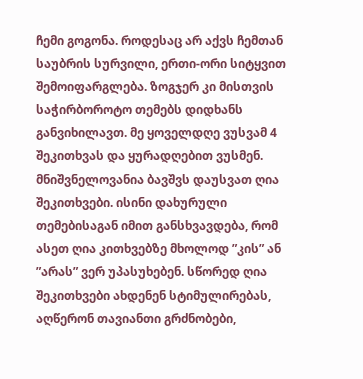ჩემი გოგონა. როდესაც არ აქვს ჩემთან საუბრის სურვილი, ერთი-ორი სიტყვით შემოიფარგლება. ზოგჯერ კი მისთვის საჭირბოროტო თემებს დიდხანს განვიხილავთ. მე ყოველდღე ვუსვამ 4 შეკითხვას და ყურადღებით ვუსმენ.
მნიშვნელოვანია ბავშვს დაუსვათ ღია შეკითხვები. ისინი დახურული თემებისაგან იმით განსხვავდება, რომ ასეთ ღია კითხვებზე მხოლოდ ”კის” ან ”არას” ვერ უპასუხებენ. სწორედ ღია შეკითხვები ახდენენ სტიმულირებას, აღწერონ თავიანთი გრძნობები,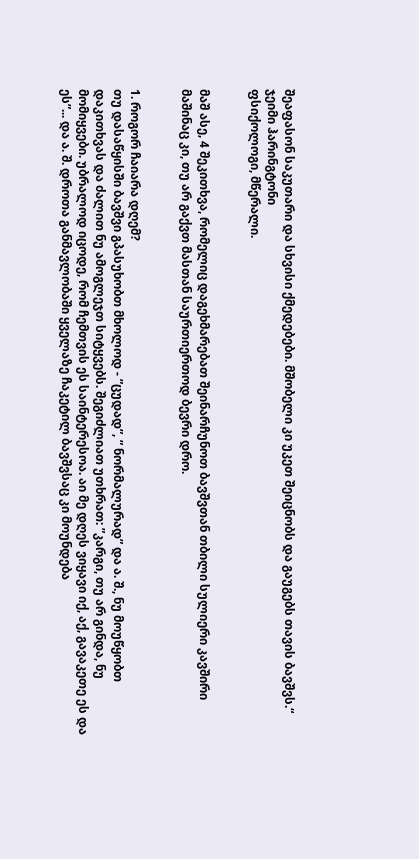შეაფასონ საკუთარი და სხვისი ქმედებები. მშობელი კი უკეთ შეიცნობს და გაუგებს თავის ბავშვს.“
ჯეიმი ჰარინგტონი
ფსიქოლოგი, მწერალი.


მაშ ასე, 4 შეკითხვა, რომელიც დაგეხმარებათ შეინარჩუნოთ ბავშვთან თბილი სულიერი კავშირი მაშინაც კი, თუ არ გაქვთ მასთან საურთიერთოდ ბევრი დრო.


1. როგორ ჩაიარა დღემ?
თუ დასაწყისში ბავშვი გპასუხობთ მხოლოდ - ”ცუდად”, ” ნორმალურად” და ა. შ., ნუ მოუწყობთ დაკითხვას და ძალით ნუ ამოგლეჯთ სიტყვებს. შეგიძლიათ უთხრათ: ”კარგი, თუ არ გინდა, ნუ მომიყვები. უბრალოდ იცოდე, რომ ჩემთვის ეს საინტერესოა. აი მე დღეს ვიყავი იქ, აქ, გავაკეთე ეს და ეს”... და ა. შ. დროთა განმავლობაში ყველაზე ჩაკეტილ ბავშვსაც კი მოუნდება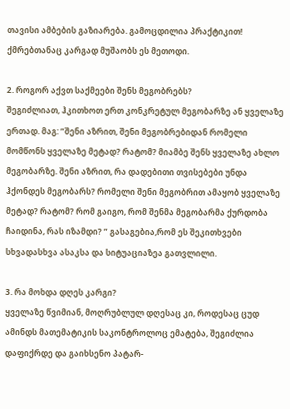თავისი ამბების გაზიარება. გამოცდილია პრაქტიკით! ქმრებთანაც კარგად მუშაობს ეს მეთოდი.

2. როგორ აქვთ საქმეები შენს მეგობრებს?
შეგიძლიათ, ჰკითხოთ ერთ კონკრეტულ მეგობარზე ან ყველაზე ერთად. მაგ: ”შენი აზრით, შენი მეგობრებიდან რომელი მომწონს ყველაზე მეტად? რატომ? მიამბე შენს ყველაზე ახლო მეგობარზე. შენი აზრით, რა დადებითი თვისებები უნდა ჰქონდეს მეგობარს? რომელი შენი მეგობრით ამაყობ ყველაზე მეტად? რატომ? რომ გაიგო, რომ შენმა მეგობარმა ქურდობა ჩაიდინა, რას იზამდი? ” გასაგებია,რომ ეს შეკითხვები სხვადასხვა ასაკსა და სიტუაციაზეა გათვლილი.

3. რა მოხდა დღეს კარგი?
ყველაზე წვიმიან, მოღრუბლულ დღესაც კი, როდესაც ცუდ ამინდს მათემატიკის საკონტროლოც ემატება, შეგიძლია დაფიქრდე და გაიხსენო პატარ-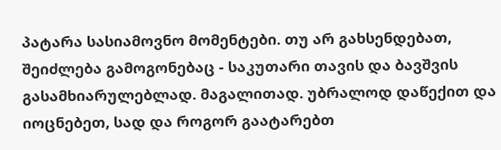პატარა სასიამოვნო მომენტები. თუ არ გახსენდებათ, შეიძლება გამოგონებაც - საკუთარი თავის და ბავშვის გასამხიარულებლად. მაგალითად. უბრალოდ დაწექით და იოცნებეთ, სად და როგორ გაატარებთ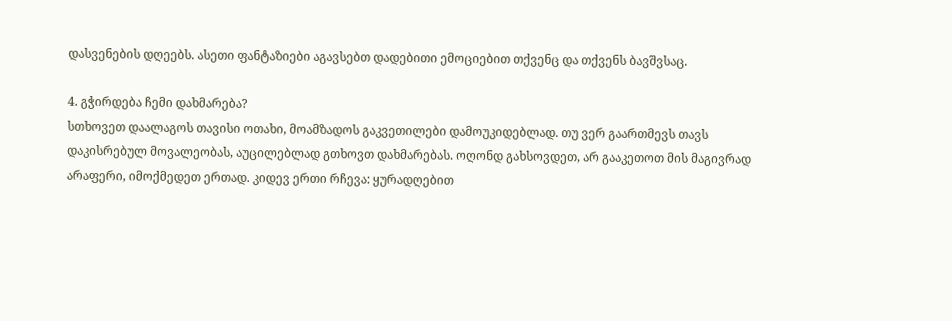დასვენების დღეებს. ასეთი ფანტაზიები აგავსებთ დადებითი ემოციებით თქვენც და თქვენს ბავშვსაც.

4. გჭირდება ჩემი დახმარება?
სთხოვეთ დაალაგოს თავისი ოთახი, მოამზადოს გაკვეთილები დამოუკიდებლად. თუ ვერ გაართმევს თავს დაკისრებულ მოვალეობას, აუცილებლად გთხოვთ დახმარებას. ოღონდ გახსოვდეთ, არ გააკეთოთ მის მაგივრად არაფერი, იმოქმედეთ ერთად. კიდევ ერთი რჩევა: ყურადღებით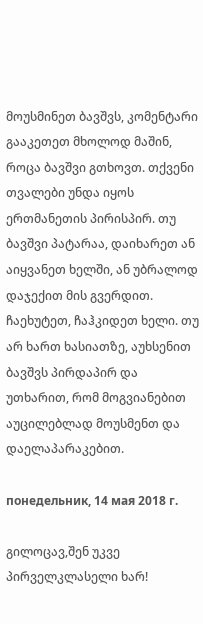მოუსმინეთ ბავშვს, კომენტარი გააკეთეთ მხოლოდ მაშინ, როცა ბავშვი გთხოვთ. თქვენი თვალები უნდა იყოს ერთმანეთის პირისპირ. თუ ბავშვი პატარაა, დაიხარეთ ან აიყვანეთ ხელში, ან უბრალოდ დაჯექით მის გვერდით. ჩაეხუტეთ, ჩაჰკიდეთ ხელი. თუ არ ხართ ხასიათზე, აუხსენით ბავშვს პირდაპირ და უთხარით, რომ მოგვიანებით აუცილებლად მოუსმენთ და დაელაპარაკებით.

понедельник, 14 мая 2018 г.

გილოცავ,შენ უკვე პირველკლასელი ხარ!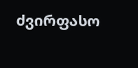ძვირფასო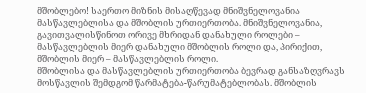მშობლებო! საერთო მიზნის მისაღწევად მნიშვნელოვანია მასწავლებლისა და მშობლის ურთიერთობა. მნიშვნელოვანია, გავითვალისწინოთ ორივე მხრიდან დანახული როლები – მასწავლებლის მიერ დანახული მშობლის როლი და, პირიქით, მშობლის მიერ – მასწავლებლის როლი.
მშობლისა და მასწავლებლის ურთიერთობა ბევრად განსაზღვრავს მოსწავლის შემდგომ წარმატება-წარუმატებლობას. მშობლის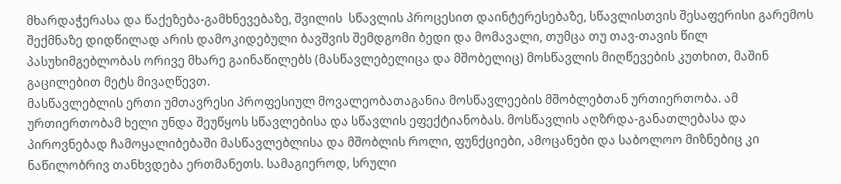მხარდაჭერასა და წაქეზება-გამხნევებაზე, შვილის  სწავლის პროცესით დაინტერესებაზე, სწავლისთვის შესაფერისი გარემოს შექმნაზე დიდწილად არის დამოკიდებული ბავშვის შემდგომი ბედი და მომავალი, თუმცა თუ თავ-თავის წილ პასუხიმგებლობას ორივე მხარე გაინაწილებს (მასწავლებელიცა და მშობელიც) მოსწავლის მიღწევების კუთხით, მაშინ გაცილებით მეტს მივაღწევთ.
მასწავლებლის ერთი უმთავრესი პროფესიულ მოვალეობათაგანია მოსწავლეების მშობლებთან ურთიერთობა. ამ ურთიერთობამ ხელი უნდა შეუწყოს სწავლებისა და სწავლის ეფექტიანობას. მოსწავლის აღზრდა-განათლებასა და პიროვნებად ჩამოყალიბებაში მასწავლებლისა და მშობლის როლი, ფუნქციები, ამოცანები და საბოლოო მიზნებიც კი ნაწილობრივ თანხვდება ერთმანეთს. სამაგიეროდ, სრული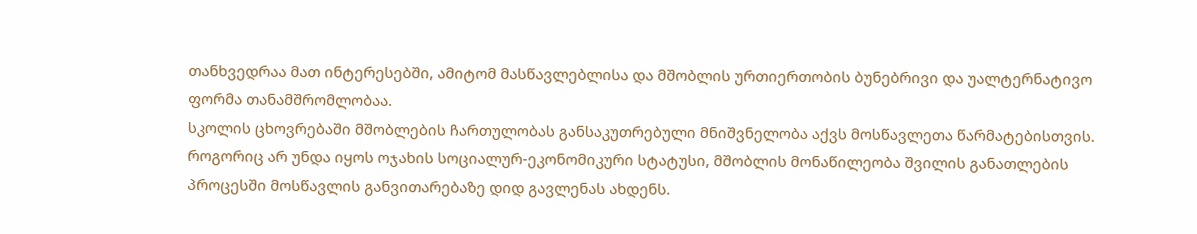თანხვედრაა მათ ინტერესებში, ამიტომ მასწავლებლისა და მშობლის ურთიერთობის ბუნებრივი და უალტერნატივო ფორმა თანამშრომლობაა.
სკოლის ცხოვრებაში მშობლების ჩართულობას განსაკუთრებული მნიშვნელობა აქვს მოსწავლეთა წარმატებისთვის. როგორიც არ უნდა იყოს ოჯახის სოციალურ-ეკონომიკური სტატუსი, მშობლის მონაწილეობა შვილის განათლების პროცესში მოსწავლის განვითარებაზე დიდ გავლენას ახდენს.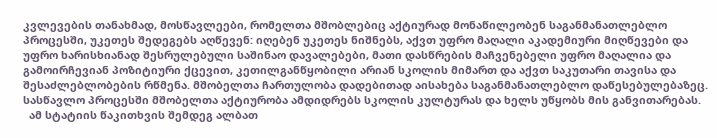კვლევების თანახმად, მოსწავლეები, რომელთა მშობლებიც აქტიურად მონაწილეობენ საგანმანათლებლო პროცესში, უკეთეს შედეგებს აღწევენ: იღებენ უკეთეს ნიშნებს, აქვთ უფრო მაღალი აკადემიური მიღწევები და უფრო ხარისხიანად შესრულებული საშინაო დავალებები, მათი დასწრების მაჩვენებელი უფრო მაღალია და გამოირჩევიან პოზიტიური ქცევით, კეთილგანწყობილი არიან სკოლის მიმართ და აქვთ საკუთარი თავისა და შესაძლებლობების რწმენა. მშობელთა ჩართულობა დადებითად აისახება საგანმანათლებლო დაწესებულებაზეც. სასწავლო პროცესში მშობელთა აქტიურობა ამდიდრებს სკოლის კულტურას და ხელს უწყობს მის განვითარებას.
  ამ სტატიის წაკითხვის შემდეგ ალბათ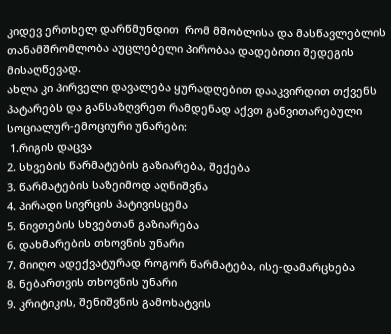კიდევ ერთხელ დარწმუნდით  რომ მშობლისა და მასწავლებლის თანამშრომლობა აუცლებელი პირობაა დადებითი შედეგის მისაღწევად.
ახლა კი პირველი დავალება ყურადღებით დააკვირდით თქვენს პატარებს და განსაზღვრეთ რამდენად აქვთ განვითარებული სოციალურ-ემოციური უნარები:
 1.რიგის დაცვა
2. სხვების წარმატების გაზიარება, შექება
3. წარმატების საზეიმოდ აღნიშვნა
4. პირადი სივრცის პატივისცემა
5. ნივთების სხვებთან გაზიარება
6. დახმარების თხოვნის უნარი
7. მიიღო ადექვატურად როგორ წარმატება, ისე-დამარცხება
8. ნებართვის თხოვნის უნარი
9. კრიტიკის, შენიშვნის გამოხატვის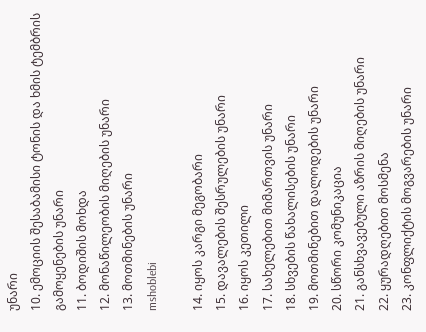უნარი
10. ემოციის შესაბამისი ტონის და ხმის ტემბრის გამოყენების უნარი
11. ბოდიშის მოხდა
12. მონაწილეობის მიღების უნარი
13. მოთმინების უნარი
mshoblebi

14. იყოს კარგი მეგობარი
15. დავალების შესრულების უნარი
16. იყოს კეთილი
17. სახელებით მიმართვის უნარი
18. სხვების წახალისების უნარი
19. მოთმინებით დალოდების უნარი
20. სწორი კომუნიკაცია
21. განსხვავებული აზრის მიღების უნარი
22. ყურადღებით მოსმენა
23. კონფლიქტის მოგვარების უნარი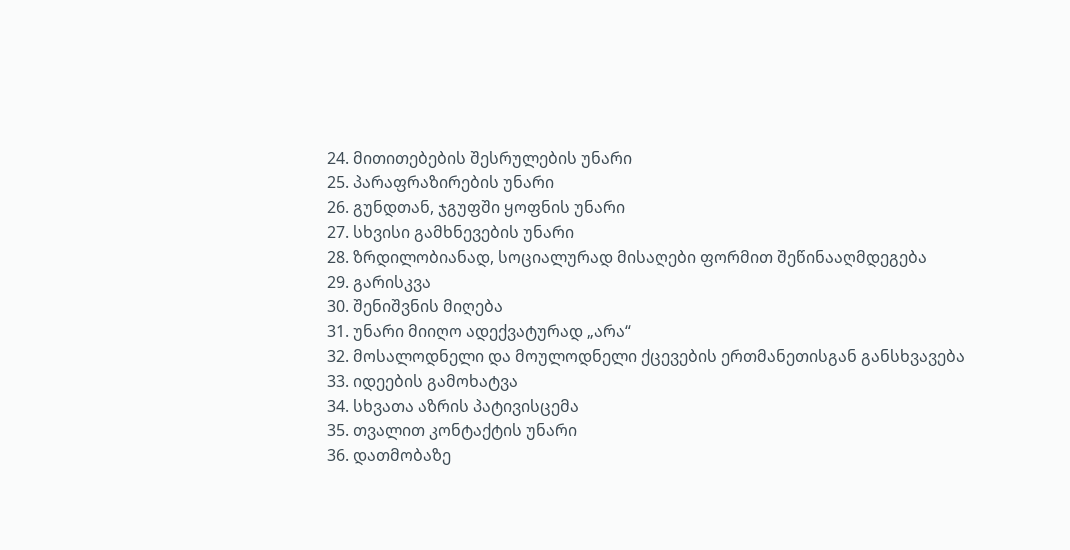24. მითითებების შესრულების უნარი
25. პარაფრაზირების უნარი
26. გუნდთან, ჯგუფში ყოფნის უნარი
27. სხვისი გამხნევების უნარი
28. ზრდილობიანად, სოციალურად მისაღები ფორმით შეწინააღმდეგება
29. გარისკვა
30. შენიშვნის მიღება
31. უნარი მიიღო ადექვატურად „არა“
32. მოსალოდნელი და მოულოდნელი ქცევების ერთმანეთისგან განსხვავება
33. იდეების გამოხატვა
34. სხვათა აზრის პატივისცემა
35. თვალით კონტაქტის უნარი
36. დათმობაზე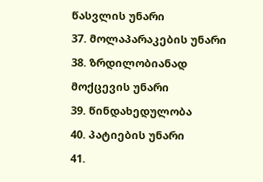წასვლის უნარი
37. მოლაპარაკების უნარი
38. ზრდილობიანად მოქცევის უნარი
39. წინდახედულობა
40. პატიების უნარი
41.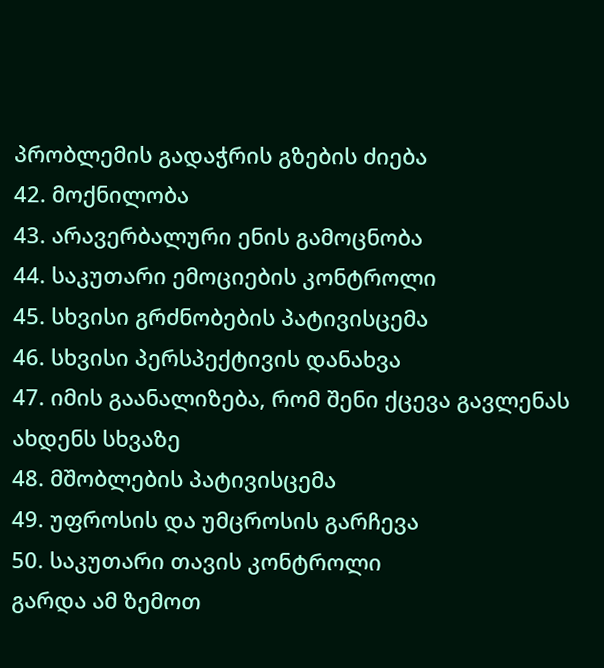პრობლემის გადაჭრის გზების ძიება
42. მოქნილობა
43. არავერბალური ენის გამოცნობა
44. საკუთარი ემოციების კონტროლი
45. სხვისი გრძნობების პატივისცემა
46. სხვისი პერსპექტივის დანახვა
47. იმის გაანალიზება, რომ შენი ქცევა გავლენას ახდენს სხვაზე
48. მშობლების პატივისცემა
49. უფროსის და უმცროსის გარჩევა
50. საკუთარი თავის კონტროლი
გარდა ამ ზემოთ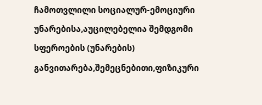ჩამოთვლილი სოციალურ-ემოციური უნარებისა,აუცილებელია შემდგომი სფეროების (უნარების) განვითარება,შემეცნებითი,ფიზიკური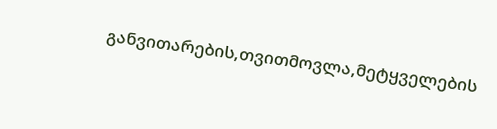განვითარების,თვითმოვლა,მეტყველების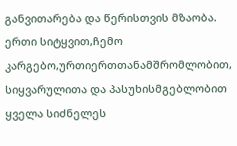განვითარება და წერისთვის მზაობა.
ერთი სიტყვით,ჩემო კარგებო,ურთიერთთანამშრომლობით, სიყვარულითა და პასუხისმგებლობით ყველა სიძნელეს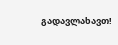გადავლახავთ!